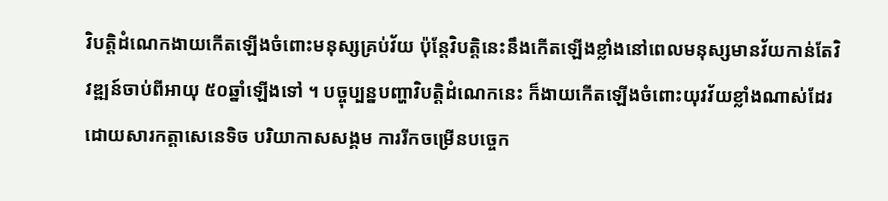វិបត្តិដំណេកងាយកើតឡើងចំពោះមនុស្សគ្រប់វ័យ ប៉ុន្តែវិបត្តិនេះនឹងកើតឡើងខ្លាំងនៅពេលមនុស្សមានវ័យកាន់តែវិវឌ្ឍន៍ចាប់ពីអាយុ ៥០ឆ្នាំឡើងទៅ ។ បច្ចុប្បន្នបញ្ហាវិបត្តិដំណេកនេះ ក៏ងាយកើតឡើងចំពោះយុវវ័យខ្លាំងណាស់ដែរ ដោយសារកត្តាសេនេទិច បរិយាកាសសង្គម ការរីកចម្រើនបច្ចេក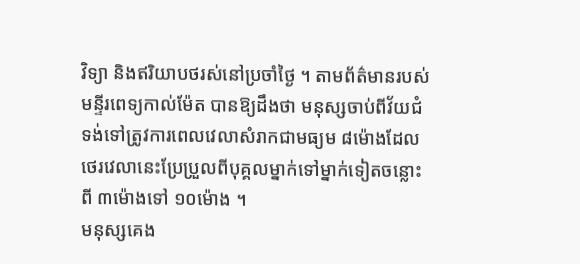វិទ្យា និងឥរិយាបថរស់នៅប្រចាំថ្ងៃ ។ តាមព័ត៌មានរបស់មន្ទីរពេទ្យកាល់ម៉ែត បានឱ្យដឹងថា មនុស្សចាប់ពីវ័យជំទង់ទៅត្រូវការពេលវេលាសំរាកជាមធ្យម ៨ម៉ោងដែលថេរវេលានេះប្រែប្រួលពីបុគ្គលម្នាក់ទៅម្នាក់ទៀតចន្លោះពី ៣ម៉ោងទៅ ១០ម៉ោង ។
មនុស្សគេង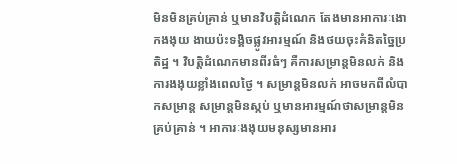មិនមិនគ្រប់គ្រាន់ ឬមានវិបត្តិដំណេក តែងមានអាការៈងោកងងុយ ងាយប៉ះទង្គិចផ្លូវអារម្មណ៍ និងថយចុះគំនិតច្នៃប្រតិដ្ឋ ។ វិបត្តិដំណេកមានពីរធំៗ គឺការសម្រាន្តមិនលក់ និងការងងុយខ្លាំងពេលថ្ងៃ ។ សម្រាន្តមិនលក់ អាចមកពីលំបាកសម្រាន្ត សម្រាន្តមិនស្កប់ ឬមានអារម្មណ៍ថាសម្រាន្តមិនគ្រប់គ្រាន់ ។ អាការៈងងុយមនុស្សមានអារ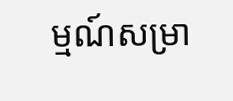ម្មណ៍សម្រា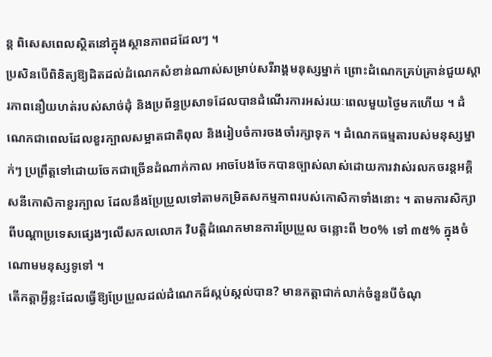ន្ត ពិសេសពេលស្ថិតនៅក្នុងស្ថានភាពដដែលៗ ។
ប្រសិនបើពិនិត្យឱ្យដិតដល់ដំណេកសំខាន់ណាស់សម្រាប់សរីរាង្គមនុស្សម្នាក់ ព្រោះដំណេកគ្រប់គ្រាន់ជួយស្តារភាពនឿយហត់របស់សាច់ដុំ និងប្រព័ន្ធប្រសាទដែលបានដំណើរការអស់រយៈពេលមួយថ្ងៃមកហើយ ។ ដំណេកជាពេលដែលខួរក្បាលសម្អាតជាតិពុល និងរៀបចំការចងចាំរក្សាទុក ។ ដំណេកធម្មតារបស់មនុស្សម្នាក់ៗ ប្រព្រឹត្តទៅដោយចែកជាច្រើនដំណាក់កាល អាចបែងចែកបានច្បាស់លាស់ដោយការវាស់រលកចរន្តអគ្គិសនីកោសិកាខួរក្បាល ដែលនឹងប្រែប្រួលទៅតាមកម្រិតសកម្មភាពរបស់កោសិកាទាំងនោះ ។ តាមការសិក្សាពីបណ្តាប្រទេសផ្សេងៗលើសកលលោក វិបត្តិដំណេកមានការប្រែប្រួល ចន្លោះពី ២០% ទៅ ៣៥% ក្នុងចំណោមមនុស្សទូទៅ ។
តើកត្តាអ្វីខ្លះដែលធ្វើឱ្យប្រែប្រួលដល់ដំណេកដ៍ស្កប់ស្កល់បាន? មានកត្តាជាក់លាក់ចំនួនបីចំណុ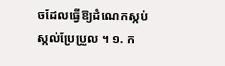ចដែលធ្វើឱ្យដំណេកស្កប់ស្កល់ប្រែប្រួល ។ ១. ក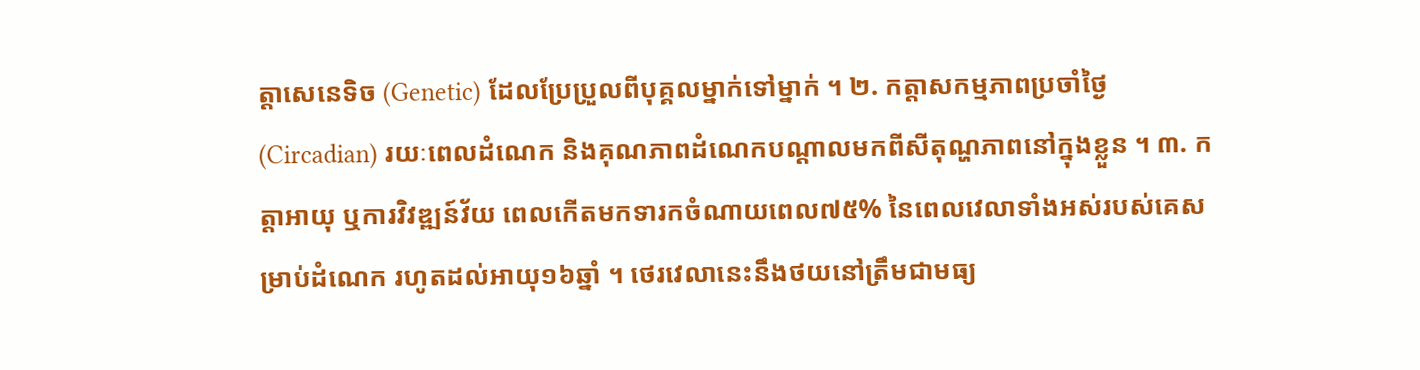ត្តាសេនេទិច (Genetic) ដែលប្រែប្រួលពីបុគ្គលម្នាក់ទៅម្នាក់ ។ ២. កត្តាសកម្មភាពប្រចាំថ្ងៃ (Circadian) រយៈពេលដំណេក និងគុណភាពដំណេកបណ្តាលមកពីសីតុណ្ហភាពនៅក្នុងខ្លួន ។ ៣. កត្តាអាយុ ឬការវិវឌ្ឍន៍វ័យ ពេលកើតមកទារកចំណាយពេល៧៥% នៃពេលវេលាទាំងអស់របស់គេសម្រាប់ដំណេក រហូតដល់អាយុ១៦ឆ្នាំ ។ ថេរវេលានេះនឹងថយនៅត្រឹមជាមធ្យ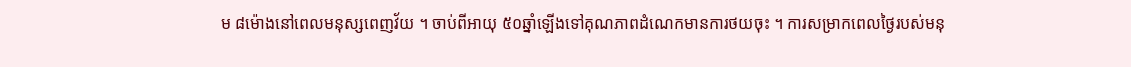ម ៨ម៉ោងនៅពេលមនុស្សពេញវ័យ ។ ចាប់ពីអាយុ ៥០ឆ្នាំឡើងទៅគុណភាពដំណេកមានការថយចុះ ។ ការសម្រាកពេលថ្ងៃរបស់មនុ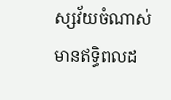ស្សវ័យចំណាស់មានឥទ្ធិពលដ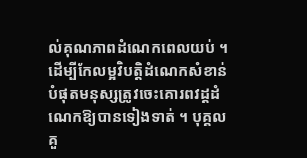ល់គុណភាពដំណេកពេលយប់ ។
ដើម្បីកែលម្អវិបត្តិដំណេកសំខាន់បំផុតមនុស្សត្រូវចេះគោរពវដ្ដដំណេកឱ្យបានទៀងទាត់ ។ បុគ្គលគួ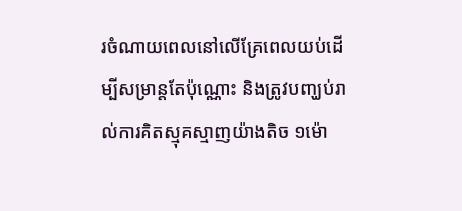រចំណាយពេលនៅលើគ្រែពេលយប់ដើម្បីសម្រាន្តតែប៉ុណ្ណោះ និងត្រូវបញ្ឃប់រាល់ការគិតស្មុគស្មាញយ៉ាងតិច ១ម៉ោ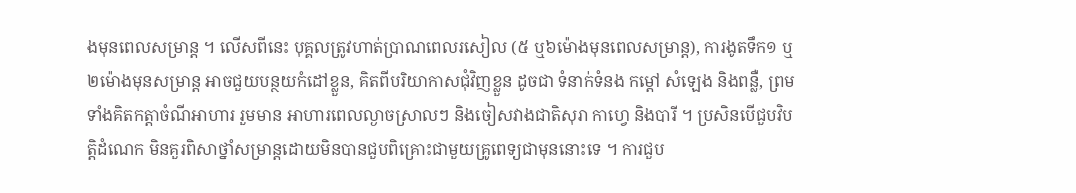ងមុនពេលសម្រាន្ត ។ លើសពីនេះ បុគ្គលត្រូវហាត់ប្រាណពេលរសៀល (៥ ឬ៦ម៉ោងមុនពេលសម្រាន្ត), ការងូតទឹក១ ឬ ២ម៉ោងមុនសម្រាន្ត អាចជួយបន្ថយកំដៅខ្លួន, គិតពីបរិយាកាសជុំវិញខ្លួន ដូចជា ទំនាក់ទំនង កម្តៅ សំឡេង និងពន្លឺ, ព្រមទាំងគិតកត្តាចំណីអាហារ រួមមាន អាហារពេលល្ងាចស្រាលៗ និងចៀសវាងជាតិសុរា កាហ្វេ និងបារី ។ ប្រសិនបើជួបវិបត្តិដំណេក មិនគួរពិសាថ្នាំសម្រាន្តដោយមិនបានជួបពិគ្រោះជាមួយគ្រូពេទ្យជាមុននោះទេ ។ ការជួប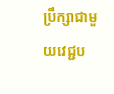ប្រឹក្សាជាមួយវេជ្ជប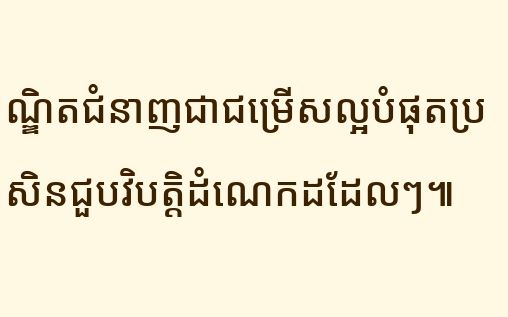ណ្ឌិតជំនាញជាជម្រើសល្អបំផុតប្រសិនជួបវិបត្តិដំណេកដដែលៗ៕